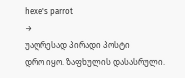hexe's parrot
→
უაღრესად პირადი პოსტი
დრო იყო. ზაფხულის დასასრული.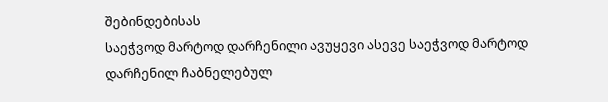შებინდებისას
საეჭვოდ მარტოდ დარჩენილი ავუყევი ასევე საეჭვოდ მარტოდ დარჩენილ ჩაბნელებულ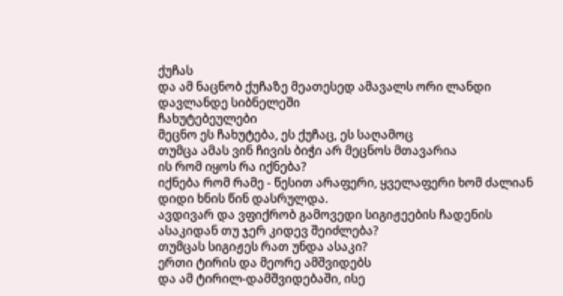ქუჩას
და ამ ნაცნობ ქუჩაზე მეათესედ ამავალს ორი ლანდი დავლანდე სიბნელეში
ჩახუტებეულები
მეცნო ეს ჩახუტება, ეს ქუჩაც, ეს საღამოც
თუმცა ამას ვინ ჩივის ბიჭი არ მეცნოს მთავარია
ის რომ იყოს რა იქნება?
იქნება რომ რამე - წესით არაფერი, ყველაფერი ხომ ძალიან დიდი ხნის წინ დასრულდა.
ავდივარ და ვფიქრობ გამოვედი სიგიჟეების ჩადენის ასაკიდან თუ ჯერ კიდევ შეიძლება?
თუმცას სიგიჟეს რათ უნდა ასაკი?
ერთი ტირის და მეორე ამშვიდებს
და ამ ტირილ-დამშვიდებაში, ისე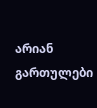არიან გართულები